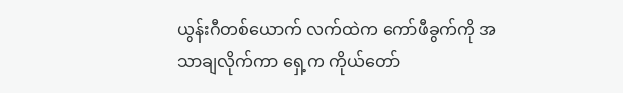ယွန်းဂီတစ်ယောက် လက်ထဲက ကော်ဖီခွက်ကို အသာချလိုက်ကာ ရှေ့က ကိုယ်တော်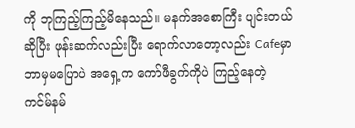ကို ဘုကြည့်ကြည့်မိနေသည်။ မနက်အစောကြီး ပျင်းတယ်ဆိုပြီး ဖုန်းဆက်လည်းပြီး ရောက်လာတော့လည်း Cafeမှာ ဘာမှမပြောပဲ အရှေ့က ကော်ဖီခွက်ကိုပဲ ကြည့်နေတဲ့ ကင်မ်နမ်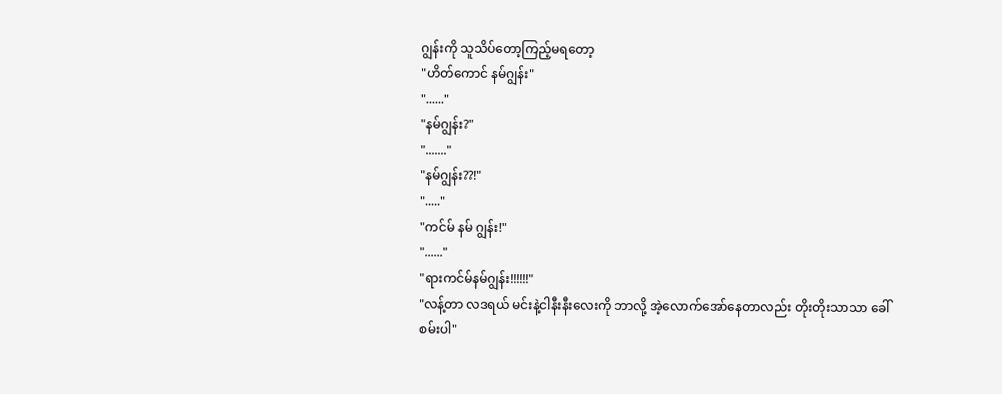ဂျွန်းကို သူသိပ်တော့ကြည့်မရတော့
"ဟိတ်ကောင် နမ်ဂျွန်း"
"......"
"နမ်ဂျွန်း?"
"......."
"နမ်ဂျွန်း??!"
"....."
"ကင်မ် နမ် ဂျွန်း!"
"......"
"ရားကင်မ်နမ်ဂျွန်း!!!!!!"
"လန့်တာ လဒရယ် မင်းနဲ့ငါနီးနီးလေးကို ဘာလို့ အဲ့လောက်အော်နေတာလည်း တိုးတိုးသာသာ ခေါ်စမ်းပါ"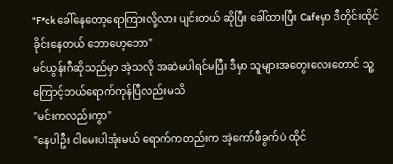"F*ck ခေါ်နေတော့ရောကြားလို့လား ပျင်းတယ် ဆိုပြီး ခေါ်ထားပြီး Cafeမှာ ဒီတိုင်းထိုင်ခိုင်းနေတယ် ဘောဟေ့ဘော"
မင်ယွန်းဂီဆိုသည်မှာ အဲ့သလို အဆဲမပါရင်မပြီး ဒီမှာ သူများအတွေးလေးတောင် သူ့ကြောင့်ဘယ်ရောက်ကုန်ပြီလည်းမသိ
"မင်းကလည်းကွာ"
"နေပါဦး ငါမေးပါအုံးမယ် ရောက်ကတည်းက အဲ့ကော်ဖီခွက်ပဲ ထိုင်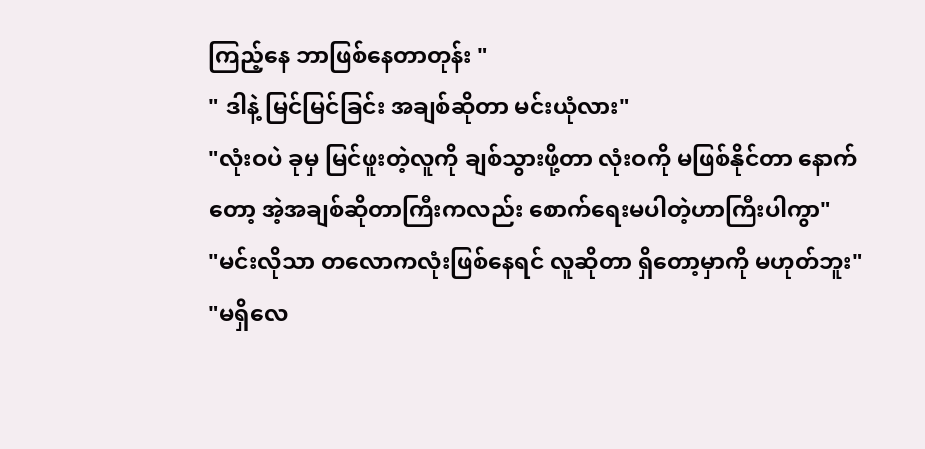ကြည့်နေ ဘာဖြစ်နေတာတုန်း "
" ဒါနဲ့ မြင်မြင်ခြင်း အချစ်ဆိုတာ မင်းယုံလား"
"လုံးဝပဲ ခုမှ မြင်ဖူးတဲ့လူကို ချစ်သွားဖို့တာ လုံးဝကို မဖြစ်နိုင်တာ နောက်တော့ အဲ့အချစ်ဆိုတာကြီးကလည်း စောက်ရေးမပါတဲ့ဟာကြီးပါကွာ"
"မင်းလိုသာ တလောကလုံးဖြစ်နေရင် လူဆိုတာ ရှိတော့မှာကို မဟုတ်ဘူး"
"မရှိလေ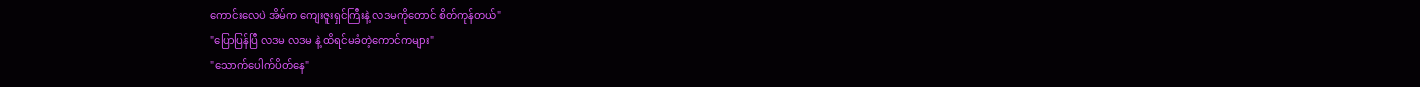ကောင်းလေပဲ အိမ်က ကျေးဇူးရှင်ကြီးနဲ့ လဒမကိုတောင် စိတ်ကုန်တယ်"
"ပြောပြန်ပြီ လဒမ လဒမ နဲ့ ထိရင်မခံတဲ့ကောင်ကများ"
"သောက်ပေါက်ပိတ်နေ"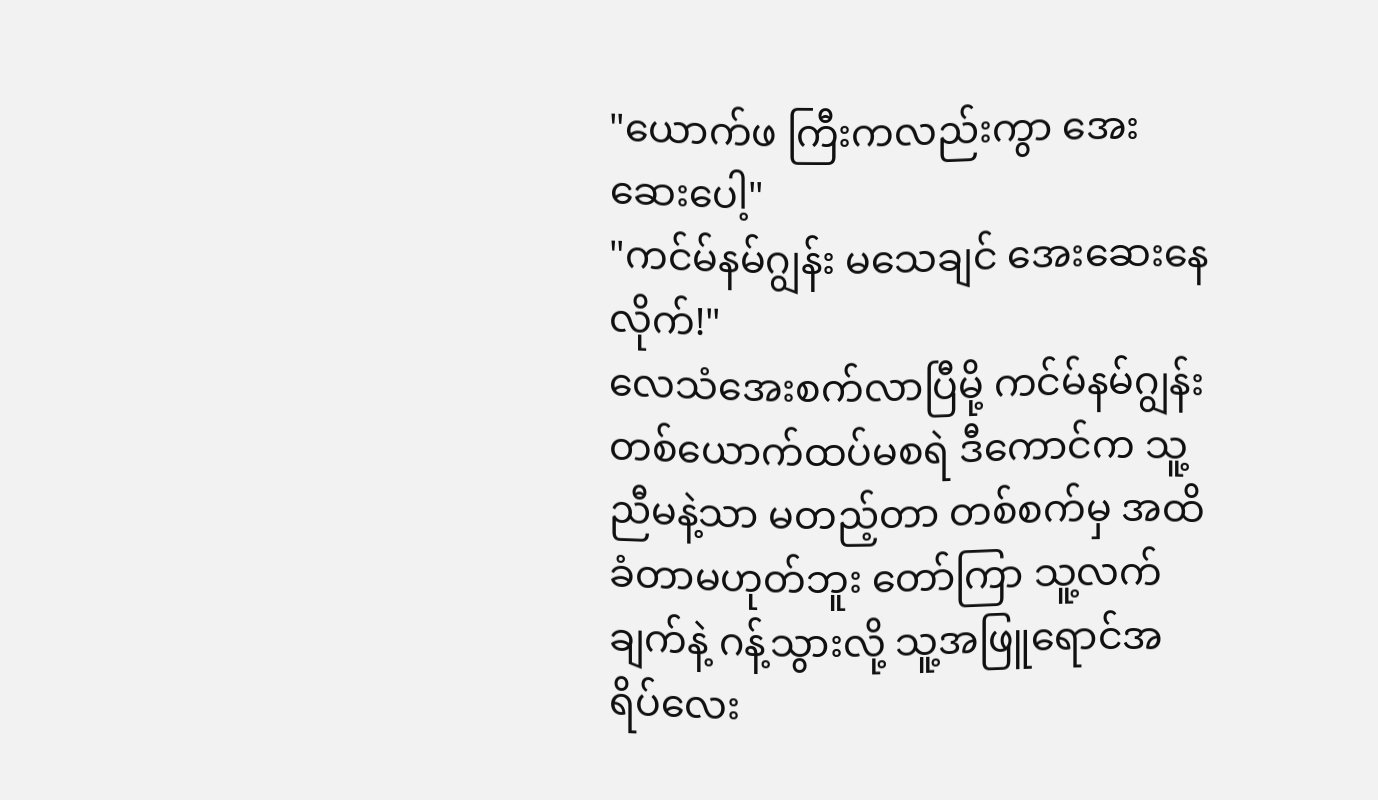"ယောက်ဖ ကြီးကလည်းကွာ အေးဆေးပေါ့"
"ကင်မ်နမ်ဂျွန်း မသေချင် အေးဆေးနေလိုက်!"
လေသံအေးစက်လာပြီမို့ ကင်မ်နမ်ဂျွန်း တစ်ယောက်ထပ်မစရဲ ဒီကောင်က သူ့ညီမနဲ့သာ မတည့်တာ တစ်စက်မှ အထိခံတာမဟုတ်ဘူး တော်ကြာ သူ့လက်ချက်နဲ့ ဂန့်သွားလို့ သူ့အဖြူရောင်အရိပ်လေး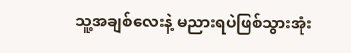သူ့အချစ်လေးနဲ့ မညားရပဲဖြစ်သွားအုံး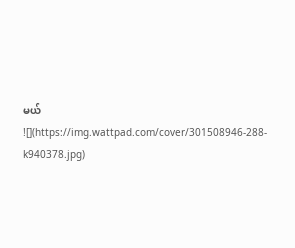မယ်
![](https://img.wattpad.com/cover/301508946-288-k940378.jpg)